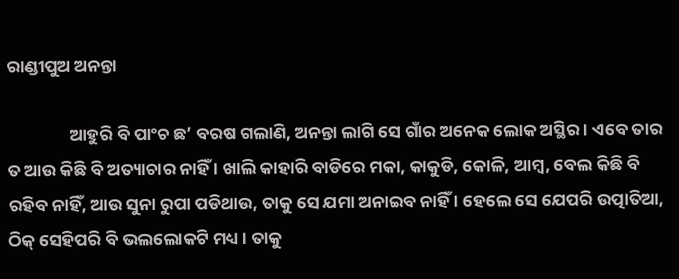ରାଣ୍ଡୀପୁଅ ଅନନ୍ତା

                ଆହୁରି ବି ପାଂଚ ଛ’ ବରଷ ଗଲାଣି, ଅନନ୍ତା ଲାଗି ସେ ଗାଁର ଅନେକ ଲୋକ ଅସ୍ଥିର । ଏବେ ତାର ତ ଆଉ କିଛି ବି ଅତ୍ୟାଚାର ନାହିଁ । ଖାଲି କାହାରି ବାଡିରେ ମକା, କାକୁଡି, କୋଳି, ଆମ୍ବ, ବେଲ କିଛି ବି ରହିବ ନାହିଁ, ଆଉ ସୁନା ରୁପା ପଡିଥାଉ, ତାକୁ ସେ ଯମା ଅନାଇବ ନାହିଁ । ହେଲେ ସେ ଯେପରି ଉତ୍ପାତିଆ, ଠିକ୍ ସେହିପରି ବି ଭଲଲୋକଟି ମଧ୍ୟ । ତାକୁ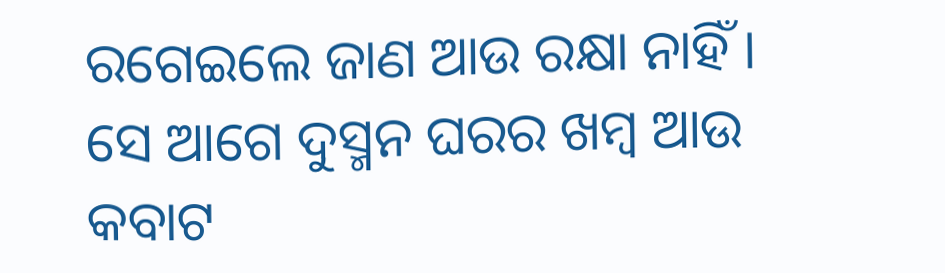ରଗେଇଲେ ଜାଣ ଆଉ ରକ୍ଷା ନାହିଁ । ସେ ଆଗେ ଦୁସ୍ମନ ଘରର ଖମ୍ବ ଆଉ କବାଟ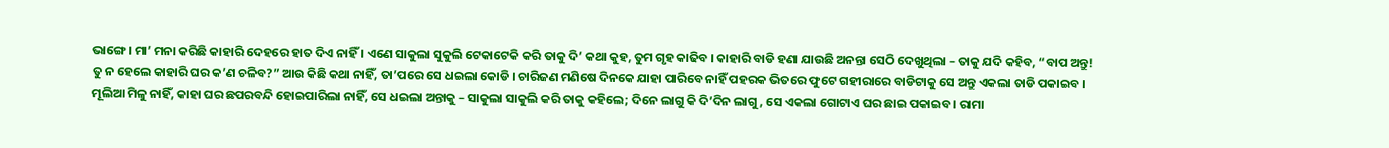ଭାଙ୍ଗେ । ମା’ ମନା କରିଛି କାହାରି ଦେହରେ ହାତ ଦିଏ ନାହିଁ । ଏଣେ ସାକୁଲା ସୁକୁଲି ଟେକାଟେକି କରି ତାକୁ ଦି’ କଥା କୁହ, ତୁମ ଗୃହ କାଢିବ । କାହାରି ବାଡି ହଣା ଯାଉଛି ଅନନ୍ତା ସେଠି ଦେଖୁଥିଲା – ତାକୁ ଯଦି କହିବ, “ବାପ ଅନ୍ତୁ! ତୁ ନ ହେଲେ କାହାରି ଘର କ’ଣ ଚଳିବ?” ଆଉ କିଛି କଥା ନାହିଁ, ତା’ପରେ ସେ ଧଇଲା କୋଡି । ଚାରିଜଣ ମଣିଷେ ଦିନକେ ଯାହା ପାରିବେ ନାହିଁ ପହରକ ଭିତରେ ଫୁଟେ ଗହୀରାରେ ବାଡିଟାକୁ ସେ ଅନ୍ତୁ ଏକଲା ତାଡି ପକାଇବ । ମୂଲିଆ ମିଳୁ ନାହିଁ, କାହା ଘର ଛପରବନ୍ଦି ହୋଇପାରିଲା ନାହିଁ, ସେ ଧଇଲା ଅନ୍ତାକୁ – ସାକୁଲା ସାକୁଲି କରି ତାକୁ କହିଲେ; ଦିନେ ଲାଗୁ କି ଦି’ଦିନ ଲାଗୁ, ସେ ଏକଲା ଗୋଟାଏ ଘର ଛାଇ ପକାଇବ । ରାମା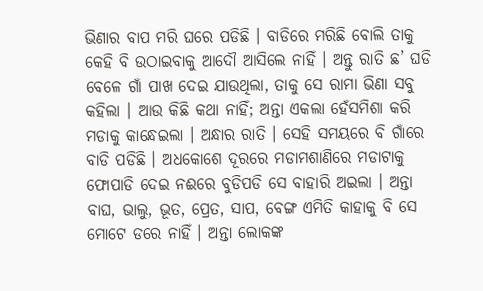ଭିଣାର ବାପ ମରି ଘରେ ପଡିଛି । ବାଡିରେ ମରିଛି ବୋଲି ତାକୁ କେହି ବି ଉଠାଇବାକୁ ଆଦୌ ଆସିଲେ ନାହିଁ । ଅନ୍ତୁ ରାତି ଛ’ ଘଡି ବେଳେ ଗାଁ ପାଖ ଦେଇ ଯାଉଥିଲା, ତାକୁ ସେ ରାମା ଭିଣା ସବୁ କହିଲା । ଆଉ କିଛି କଥା ନାହିଁ; ଅନ୍ତା ଏକଲା ହେଁସମିଶା କରି ମଡାକୁ କାନ୍ଧେଇଲା । ଅନ୍ଧାର ରାତି । ସେହି ସମୟରେ ବି ଗାଁରେ ବାଡି ପଡିଛି । ଅଧକୋଶେ ଦୂରରେ ମଡାମଶାଣିରେ ମଡାଟାକୁ ଫୋପାଡି ଦେଇ ନଈରେ ବୁଡିପଡି ସେ ବାହାରି ଅଇଲା । ଅନ୍ତା ବାଘ, ଭାଲୁ, ଭୂତ, ପ୍ରେତ, ସାପ, ବେଙ୍ଗ ଏମିତି କାହାକୁ ବି ସେ ମୋଟେ ଡରେ ନାହିଁ । ଅନ୍ତା ଲୋକଙ୍କ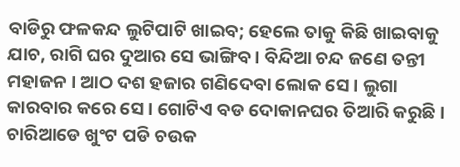ବାଡିରୁ ଫଳକନ୍ଦ ଲୁଟିପାଟି ଖାଇବ; ହେଲେ ତାକୁ କିଛି ଖାଇବାକୁ ଯାଚ, ରାଗି ଘର ଦୁଆର ସେ ଭାଙ୍ଗିବ । ବିନ୍ଦିଆ ଚନ୍ଦ ଜଣେ ତନ୍ତୀ ମହାଜନ । ଆଠ ଦଶ ହଜାର ଗଣିଦେବା ଲୋକ ସେ । ଲୁଗା କାରବାର କରେ ସେ । ଗୋଟିଏ ବଡ ଦୋକାନଘର ତିଆରି କରୁଛି । ଚାରିଆଡେ ଖୁଂଟ ପଡି ଚଉକ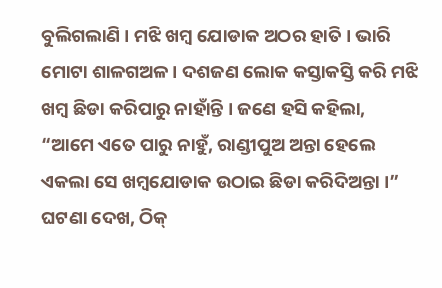ବୁଲିଗଲାଣି । ମଝି ଖମ୍ବ ଯୋଡାକ ଅଠର ହାତି । ଭାରି ମୋଟା ଶାଳଗଅଳ । ଦଶଜଣ ଲୋକ କସ୍ତାକସ୍ତି କରି ମଝି ଖମ୍ବ ଛିଡା କରିପାରୁ ନାହାଁନ୍ତି । ଜଣେ ହସି କହିଲା, “ଆମେ ଏତେ ପାରୁ ନାହୁଁ, ରାଣ୍ଡୀପୁଅ ଅନ୍ତା ହେଲେ ଏକଲା ସେ ଖମ୍ବଯୋଡାକ ଉଠାଇ ଛିଡା କରିଦିଅନ୍ତା ।” ଘଟଣା ଦେଖ, ଠିକ୍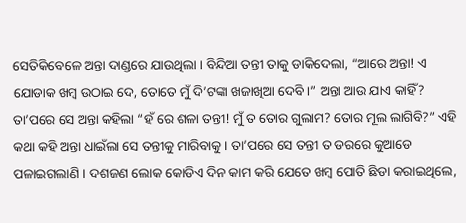ସେତିକିବେଳେ ଅନ୍ତା ଦାଣ୍ଡରେ ଯାଉଥିଲା । ବିନ୍ଦିଆ ତନ୍ତୀ ତାକୁ ଡାକିଦେଲା, “ଆରେ ଅନ୍ତା! ଏ ଯୋଡାକ ଖମ୍ବ ଉଠାଇ ଦେ, ତୋତେ ମୁଁ ଦି’ଟଙ୍କା ଖଜାଖିଆ ଦେବି ।” ଅନ୍ତା ଆଉ ଯାଏ କାହିଁ? ତା’ପରେ ସେ ଅନ୍ତା କହିଲା “ହଁ ରେ ଶଳା ତନ୍ତୀ! ମୁଁ ତ ତୋର ଗୁଲାମ? ତୋର ମୂଲ ଲାଗିବି?” ଏହି କଥା କହି ଅନ୍ତା ଧାଇଁଲା ସେ ତନ୍ତୀକୁ ମାରିବାକୁ । ତା’ପରେ ସେ ତନ୍ତୀ ତ ଡରରେ କୁଆଡେ ପଳାଇଗଲାଣି । ଦଶଜଣ ଲୋକ କୋଡିଏ ଦିନ କାମ କରି ଯେତେ ଖମ୍ବ ପୋତି ଛିଡା କରାଇଥିଲେ,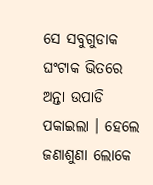ସେ ସବୁଗୁଡାକ ଘଂଟାକ ଭିତରେ ଅନ୍ତା ଉପାଡି ପକାଇଲା । ହେଲେ ଜଣାଶୁଣା ଲୋକେ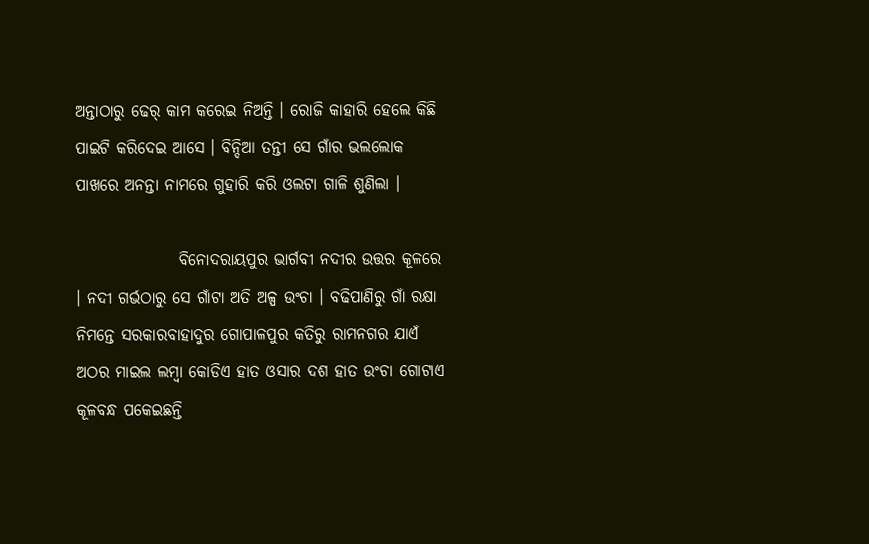ଅନ୍ତାଠାରୁ ଢେର୍ କାମ କରେଇ ନିଅନ୍ତି । ରୋଜି କାହାରି ହେଲେ କିଛି ପାଇଟି କରିଦେଇ ଆସେ । ବିନ୍ଦିଆ ତନ୍ତୀ ସେ ଗାଁର ଭଲଲୋକ ପାଖରେ ଅନନ୍ତା ନାମରେ ଗୁହାରି କରି ଓଲଟା ଗାଳି ଶୁଣିଲା ।

                ବିନୋଦରାୟପୁର ଭାର୍ଗବୀ ନଦୀର ଉତ୍ତର କୂଳରେ । ନଦୀ ଗର୍ଭଠାରୁ ସେ ଗାଁଟା ଅତି ଅଳ୍ପ ଉଂଚା । ବଢିପାଣିରୁ ଗାଁ ରକ୍ଷା ନିମନ୍ତେ ସରକାରବାହାଦୁର ଗୋପାଳପୁର କତିରୁ ରାମନଗର ଯାଏଁ ଅଠର ମାଇଲ ଲମ୍ବା କୋଡିଏ ହାତ ଓସାର ଦଶ ହାତ ଉଂଚା ଗୋଟାଏ କୂଳବନ୍ଧ ପକେଇଛନ୍ତି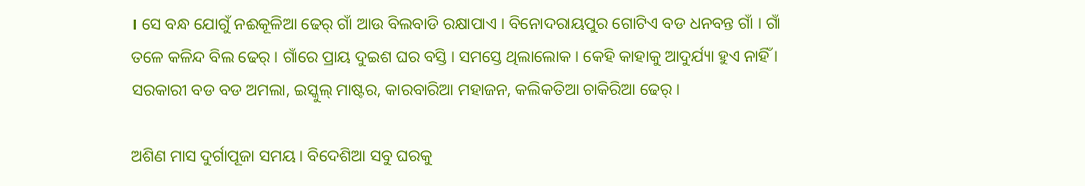। ସେ ବନ୍ଧ ଯୋଗୁଁ ନଈକୂଳିଆ ଢେର୍ ଗାଁ ଆଉ ବିଲବାଡି ରକ୍ଷାପାଏ । ବିନୋଦରାୟପୁର ଗୋଟିଏ ବଡ ଧନବନ୍ତ ଗାଁ । ଗାଁ ତଳେ କଳିନ୍ଦ ବିଲ ଢେର୍ । ଗାଁରେ ପ୍ରାୟ ଦୁଇଶ ଘର ବସ୍ତି । ସମସ୍ତେ ଥିଲାଲୋକ । କେହି କାହାକୁ ଆଦୁର୍ଯ୍ୟା ହୁଏ ନାହିଁ । ସରକାରୀ ବଡ ବଡ ଅମଲା, ଇସ୍କୁଲ୍ ମାଷ୍ଟର, କାରବାରିଆ ମହାଜନ, କଲିକତିଆ ଚାକିରିଆ ଢେର୍ ।

ଅଶିଣ ମାସ ଦୁର୍ଗାପୂଜା ସମୟ । ବିଦେଶିଆ ସବୁ ଘରକୁ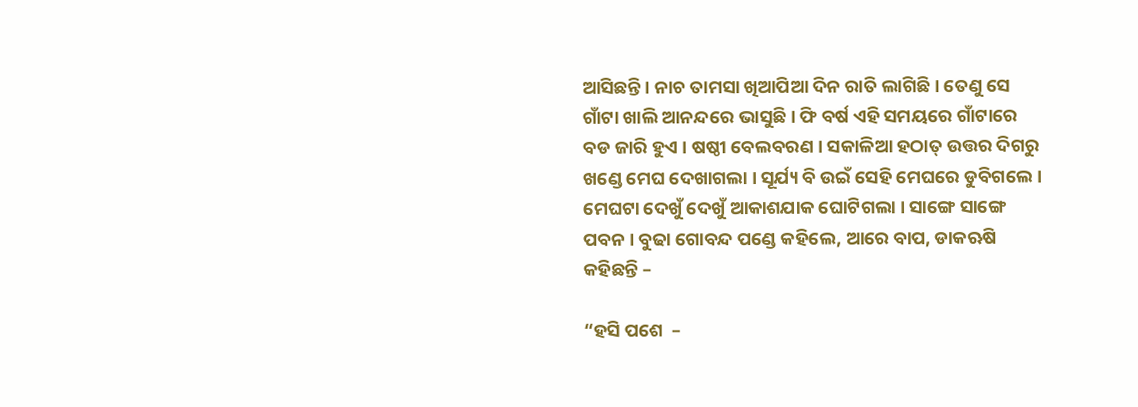ଆସିଛନ୍ତି । ନାଚ ତାମସା ଖିଆପିଆ ଦିନ ରାତି ଲାଗିଛି । ତେଣୁ ସେ ଗାଁଟା ଖାଲି ଆନନ୍ଦରେ ଭାସୁଛି । ଫି ବର୍ଷ ଏହି ସମୟରେ ଗାଁଟାରେ ବଡ ଜାରି ହୁଏ । ଷଷ୍ଠୀ ବେଲବରଣ । ସକାଳିଆ ହଠାତ୍ ଉତ୍ତର ଦିଗରୁ ଖଣ୍ଡେ ମେଘ ଦେଖାଗଲା । ସୂର୍ଯ୍ୟ ବି ଉଇଁ ସେହି ମେଘରେ ଡୁବିଗଲେ । ମେଘଟା ଦେଖୁଁ ଦେଖୁଁ ଆକାଶଯାକ ଘୋଟିଗଲା । ସାଙ୍ଗେ ସାଙ୍ଗେ ପବନ । ବୁଢା ଗୋବନ୍ଦ ପଣ୍ଡେ କହିଲେ, ଆରେ ବାପ, ଡାକଋଷି କହିଛନ୍ତି –

“ହସି ପଶେ  –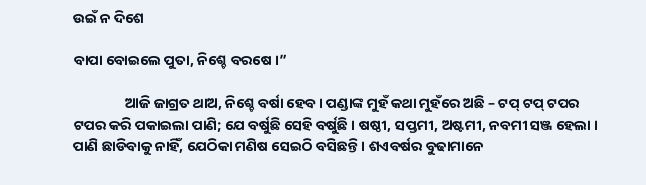ଉଇଁ ନ ଦିଶେ

ବାପା ବୋଇଲେ ପୁତା, ନିଶ୍ଚେ ବରଷେ ।”

                ଆଜି ଜାଗ୍ରତ ଥାଅ, ନିଶ୍ଚେ ବର୍ଷା ହେବ । ପଣ୍ଡାଙ୍କ ମୁହଁ କଥା ମୁହଁରେ ଅଛି – ଟପ୍ ଟପ୍ ଟପର ଟପର କରି ପକାଇଲା ପାଣି; ଯେ ବର୍ଷୁଛି ସେହି ବର୍ଷୁଛି । ଷଷ୍ଠୀ, ସପ୍ତମୀ, ଅଷ୍ଟମୀ, ନବମୀ ସଞ୍ଜ ହେଲା । ପାଣି ଛାଡିବାକୁ ନାହିଁ, ଯେଠିକା ମଣିଷ ସେଇଠି ବସିଛନ୍ତି । ଶଏବର୍ଷର ବୁଢାମାନେ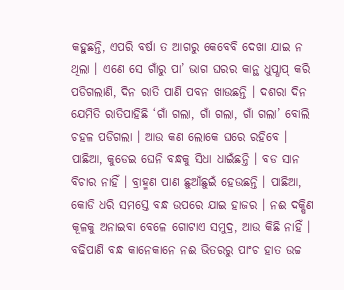କହୁଛନ୍ତି, ଏପରି ବର୍ଷା ତ ଆଗରୁ କେବେବି ଦେଖା ଯାଇ ନ ଥିଲା । ଏଣେ ସେ ଗାଁରୁ ପା’ ଭାଗ ଘରର କାନ୍ଥ ଧୁପ୍ଧାପ୍ କରି ପଡିଗଲାଣି, ଦିନ ରାତି ପାଣି ପବନ ଖାଉଛନ୍ତି । ଦଶରା ଦିନ ଯେମିତି ରାତିପାହିଛି ‘ଗାଁ ଗଲା, ଗାଁ ଗଲା, ଗାଁ ଗଲା’ ବୋଲି ଚହଳ ପଡିଗଲା । ଆଉ କଣ ଲୋକେ ଘରେ ରହିବେ । ପାଛିଆ, କୁଡେଇ ଘେନି ବନ୍ଧକୁ ସିଧା ଧାଇଁଛନ୍ତି । ବଡ ସାନ ବିଚାର ନାହିଁ । ବ୍ରାହ୍ମଣ ପାଣ ଛୁଆଁଛୁଇଁ ହେଉଛନ୍ତି । ପାଛିଆ, କୋଡି ଧରି ସମସ୍ତେ ବନ୍ଧ ଉପରେ ଯାଇ ହାଜର । ନଈ ଦକ୍ଷିଣ କୂଳକୁ ଅନାଇବା ବେଳେ ଗୋଟାଏ ସମୁଦ୍ର, ଆଉ କିଛି ନାହିଁ । ବଢିପାଣି ବନ୍ଧ କାନେକାନେ ନଈ ଭିତରରୁ ପାଂଚ ହାତ ଉଚ୍ଚ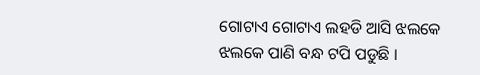ଗୋଟାଏ ଗୋଟାଏ ଲହଡି ଆସି ଝଲକେ ଝଲକେ ପାଣି ବନ୍ଧ ଟପି ପଡୁଛି ।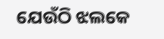ଯେଉଁଠି ଝଲକେ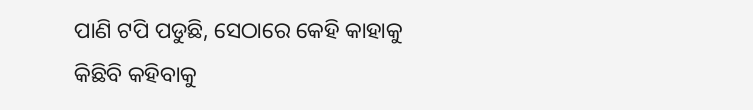ପାଣି ଟପି ପଡୁଛି, ସେଠାରେ କେହି କାହାକୁ କିଛିବି କହିବାକୁ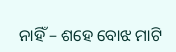ନାହିଁ – ଶହେ ବୋଝ ମାଟି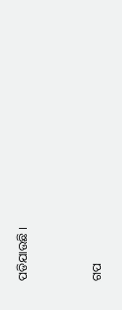ପଡିଯାଉଛି ।


ଗପ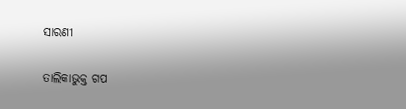ସାରଣୀ

ତାଲିକାଭୁକ୍ତ ଗପ